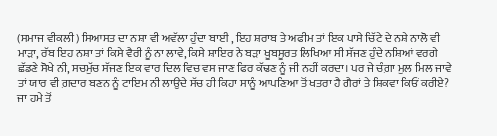(ਸਮਾਜ ਵੀਕਲੀ) ਸਿਆਸਤ ਦਾ ਨਸ਼ਾ ਵੀ ਅਵੱਲਾ ਹੁੰਦਾ ਬਾਈ , ਇਹ ਸ਼ਰਾਬ ਤੇ ਅਫੀਮ ਤਾਂ ਇਕ ਪਾਸੇ ਚਿੱਟੇ ਦੇ ਨਸ਼ੇ ਨਾਲੋ ਵੀ ਮਾੜਾ, ਰੱਬ ਇਹ ਨਸ਼ਾ ਤਾਂ ਕਿਸੇ ਵੈਰੀ ਨੂੰ ਨਾ ਲਾਵੇ, ਕਿਸੇ ਸ਼ਾਇਰ ਨੇ ਬੜਾ ਖੂਬਸੂਰਤ ਲਿਖਿਆ ਸੀ ਸੱਜਣ ਹੁੰਦੇ ਨਸ਼ਿਆਂ ਵਰਗੇ ਛੱਡਣੇ ਸੋਖੇ ਨੀ, ਸਚਮੁੱਚ ਸੱਜਣ ਇਕ ਵਾਰ ਦਿਲ ਵਿਚ ਵਸ ਜਾਣ ਫਿਰ ਕੱਢਣ ਨੂੰ ਜੀ ਨਹੀਂ ਕਰਦਾ। ਪਰ ਜੇ ਚੰਗ਼ਾ ਮੁਲ ਮਿਲ ਜਾਵੇ ਤਾਂ ਯਾਰ ਵੀ ਗ਼ਦਾਰ ਬਣਨ ਨੂੰ ਟਾਇਮ ਨੀ ਲਾਉਦੇ ਸੱਚ ਹੀ ਕਿਹਾ ਸਾਨੂੰ ਆਪਣਿਆ ਤੋਂ ਖਤਰਾ ਹੈ ਗੈਰਾਂ ਤੇ ਸ਼ਿਕਵਾ ਕਿਓਂ ਕਰੀਏ? ਜਾ ਹਮੇ ਤੋਂ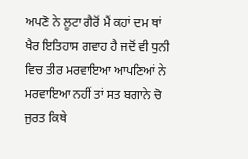ਅਪਣੋ ਨੇ ਲੂਟਾ ਗੈਰੋਂ ਮੈਂ ਕਹਾਂ ਦਮ ਥਾਂ ਖੈਰ ਇਤਿਹਾਸ ਗਵਾਹ ਹੈ ਜਦੋਂ ਵੀ ਧੁਨੀ ਵਿਚ ਤੀਰ ਮਰਵਾਇਆ ਆਪਣਿਆਂ ਨੇ ਮਰਵਾਇਆ ਨਹੀਂ ਤਾਂ ਸਤ ਬਗਾਨੇ ਚੋ ਜੁਰਤ ਕਿਥੇ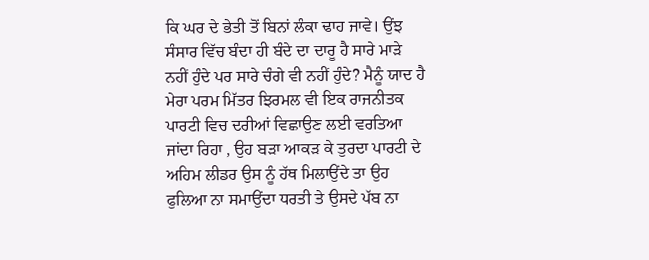ਕਿ ਘਰ ਦੇ ਭੇਤੀ ਤੋਂ ਬਿਨਾਂ ਲੰਕਾ ਢਾਹ ਜਾਵੇ। ਉਂਝ ਸੰਸਾਰ ਵਿੱਚ ਬੰਦਾ ਹੀ ਬੰਦੇ ਦਾ ਦਾਰੂ ਹੈ ਸਾਰੇ ਮਾੜੇ ਨਹੀਂ ਹੁੰਦੇ ਪਰ ਸਾਰੇ ਚੰਗੇ ਵੀ ਨਹੀਂ ਹੁੰਦੇ? ਮੈਨੂੰ ਯਾਦ ਹੈ ਮੇਰਾ ਪਰਮ ਮਿੱਤਰ ਝਿਰਮਲ ਵੀ ਇਕ ਰਾਜਨੀਤਕ ਪਾਰਟੀ ਵਿਚ ਦਰੀਆਂ ਵਿਛਾਉਣ ਲਈ ਵਰਤਿਆ ਜਾਂਦਾ ਰਿਹਾ , ਉਹ ਬੜਾ ਆਕੜ ਕੇ ਤੁਰਦਾ ਪਾਰਟੀ ਦੇ ਅਹਿਮ ਲੀਡਰ ਉਸ ਨੂੰ ਹੱਥ ਮਿਲਾਉਂਦੇ ਤਾ ਉਹ ਫੁਲਿਆ ਨਾ ਸਮਾਉਂਦਾ ਧਰਤੀ ਤੇ ਉਸਦੇ ਪੱਬ ਨਾ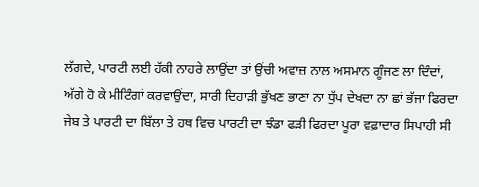ਲੱਗਦੇ, ਪਾਰਟੀ ਲਈ ਹੱਕੀ ਨਾਹਰੇ ਲਾਉਂਦਾ ਤਾਂ ਉਂਚੀ ਅਵਾਜ਼ ਨਾਲ ਅਸਮਾਨ ਗੂੰਜਣ ਲਾ ਦਿੰਦਾਂ, ਅੱਗੇ ਹੋ ਕੇ ਮੀਟਿੰਗਾਂ ਕਰਵਾਉਂਦਾ, ਸਾਰੀ ਦਿਹਾੜੀ ਭੁੱਖਣ ਭਾਣਾ ਨਾ ਧੁੱਪ ਦੇਖਦਾ ਨਾ ਛਾਂ ਭੱਜਾ ਫਿਰਦਾ ਜੇਬ ਤੇ ਪਾਰਟੀ ਦਾ ਬਿੱਲਾ ਤੇ ਹਥ ਵਿਚ ਪਾਰਟੀ ਦਾ ਝੰਡਾ ਫੜੀ ਫਿਰਦਾ ਪੂਰਾ ਵਫ਼ਾਦਾਰ ਸਿਪਾਹੀ ਸੀ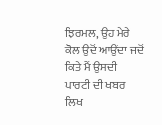ਝਿਰਮਲ, ਉਹ ਮੇਰੇ ਕੋਲ ਉਦੋਂ ਆਉਂਦਾ ਜਦੋਂ ਕਿਤੇ ਮੈਂ ਉਸਦੀ ਪਾਰਟੀ ਦੀ ਖਬਰ ਲਿਖ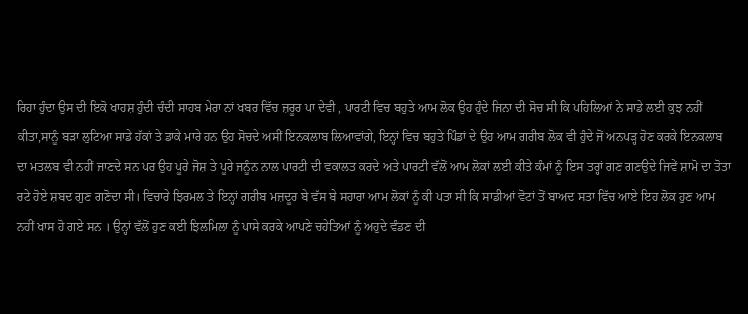ਰਿਹਾ ਹੁੰਦਾ ਉਸ ਦੀ ਇਕੋ ਖਾਹਸ਼ ਹੁੰਦੀ ਚੰਦੀ ਸਾਹਬ ਮੇਰਾ ਨਾਂ ਖਬਰ ਵਿੱਚ ਜ਼ਰੂਰ ਪਾ ਦੇਵੀ , ਪਾਰਟੀ ਵਿਚ ਬਹੁਤੇ ਆਮ ਲੋਕ ਉਹ ਹੁੰਦੇ ਜਿਨਾ ਦੀ ਸੋਚ ਸੀ ਕਿ ਪਹਿਲਿਆਂ ਨੇ ਸਾਡੇ ਲਈ ਕੁਝ ਨਹੀਂ ਕੀਤਾ,ਸਾਨੂੰ ਬੜਾ ਲੁਟਿਆ ਸਾਡੇ ਹੱਕਾਂ ਤੇ ਡਾਕੇ ਮਾਰੇ ਹਨ ਉਹ ਸੋਚਦੇ ਅਸੀਂ ਇਨਕਲਾਬ ਲਿਆਵਾਂਗੇ, ਇਨ੍ਹਾਂ ਵਿਚ ਬਹੁਤੇ ਪਿੰਡਾਂ ਦੇ ਉਹ ਆਮ ਗਰੀਬ ਲੋਕ ਵੀ ਹੁੰਦੇ ਜੋਂ ਅਨਪੜ੍ਹ ਹੋਣ ਕਰਕੇ ਇਨਕਲਾਬ ਦਾ ਮਤਲਬ ਵੀ ਨਹੀਂ ਜਾਣਦੇ ਸਨ ਪਰ ਉਹ ਪੂਰੇ ਜੋਸ਼ ਤੇ ਪੂਰੇ ਜਨੂੰਨ ਨਾਲ ਪਾਰਟੀ ਦੀ ਵਕਾਲਤ ਕਰਦੇ ਅਤੇ ਪਾਰਟੀ ਵੱਲੋਂ ਆਮ ਲੋਕਾਂ ਲਈ ਕੀਤੇ ਕੰਮਾਂ ਨੂੰ ਇਸ ਤਰ੍ਹਾਂ ਗਣ ਗਣਉਦੇ ਜਿਵੇਂ ਸ਼ਾਮੋ ਦਾ ਤੋਤਾ ਰਟੇ ਹੋਏ ਸ਼ਬਦ ਗੁਣ ਗਣੋਦਾ ਸੀ। ਵਿਚਾਰੇ ਝਿਰਮਲ ਤੇ ਇਨ੍ਹਾਂ ਗਰੀਬ ਮਜ਼ਦੂਰ ਬੇ ਵੱਸ ਬੇ ਸਹਾਰਾ ਆਮ ਲੋਕਾਂ ਨੂੰ ਕੀ ਪਤਾ ਸੀ ਕਿ ਸਾਡੀਆਂ ਵੋਟਾਂ ਤੋਂ ਬਾਅਦ ਸਤਾ ਵਿੱਚ ਆਏ ਇਹ ਲੋਕ ਹੁਣ ਆਮ ਨਹੀਂ ਖਾਸ ਹੋ ਗਏ ਸਨ । ਉਨ੍ਹਾਂ ਵੱਲੋਂ ਹੁਣ ਕਈ ਝਿਲਮਿਲਾ ਨੂੰ ਪਾਸੇ ਕਰਕੇ ਆਪਣੇ ਚਹੇਤਿਆਂ ਨੂੰ ਅਹੁਦੇ ਵੰਡਣ ਦੀ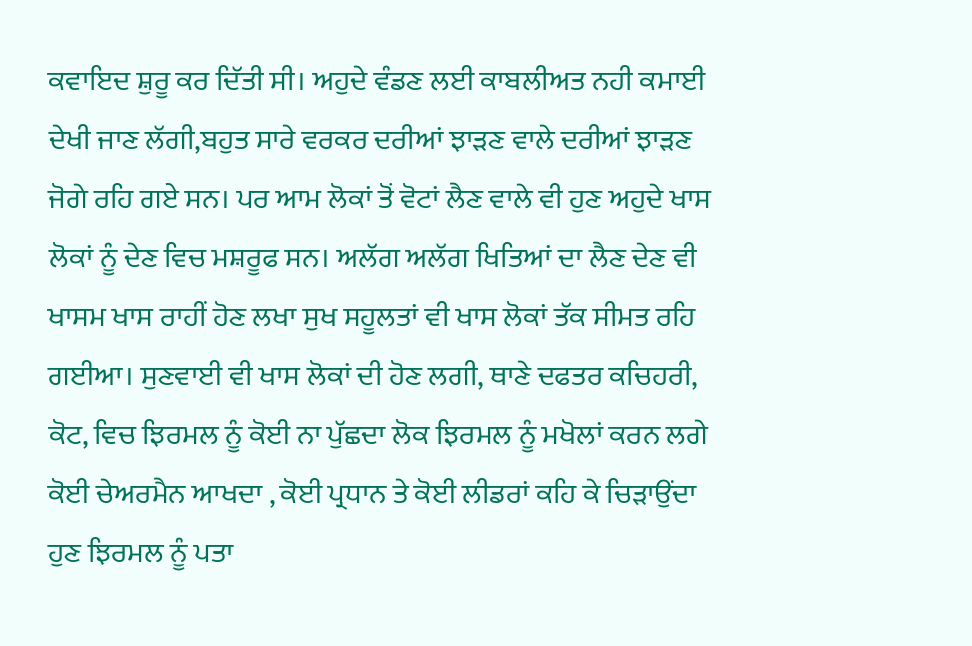ਕਵਾਇਦ ਸ਼ੁਰੂ ਕਰ ਦਿੱਤੀ ਸੀ। ਅਹੁਦੇ ਵੰਡਣ ਲਈ ਕਾਬਲੀਅਤ ਨਹੀ ਕਮਾਈ ਦੇਖੀ ਜਾਣ ਲੱਗੀ,ਬਹੁਤ ਸਾਰੇ ਵਰਕਰ ਦਰੀਆਂ ਝਾੜਣ ਵਾਲੇ ਦਰੀਆਂ ਝਾੜਣ ਜੋਗੇ ਰਹਿ ਗਏ ਸਨ। ਪਰ ਆਮ ਲੋਕਾਂ ਤੋਂ ਵੋਟਾਂ ਲੈਣ ਵਾਲੇ ਵੀ ਹੁਣ ਅਹੁਦੇ ਖਾਸ ਲੋਕਾਂ ਨੂੰ ਦੇਣ ਵਿਚ ਮਸ਼ਰੂਫ ਸਨ। ਅਲੱਗ ਅਲੱਗ ਖਿਤਿਆਂ ਦਾ ਲੈਣ ਦੇਣ ਵੀ ਖਾਸਮ ਖਾਸ ਰਾਹੀਂ ਹੋਣ ਲਖਾ ਸੁਖ ਸਹੂਲਤਾਂ ਵੀ ਖਾਸ ਲੋਕਾਂ ਤੱਕ ਸੀਮਤ ਰਹਿ ਗਈਆ। ਸੁਣਵਾਈ ਵੀ ਖਾਸ ਲੋਕਾਂ ਦੀ ਹੋਣ ਲਗੀ, ਥਾਣੇ ਦਫਤਰ ਕਚਿਹਰੀ, ਕੋਟ, ਵਿਚ ਝਿਰਮਲ ਨੂੰ ਕੋਈ ਨਾ ਪੁੱਛਦਾ ਲੋਕ ਝਿਰਮਲ ਨੂੰ ਮਖੋਲਾਂ ਕਰਨ ਲਗੇ ਕੋਈ ਚੇਅਰਮੈਨ ਆਖਦਾ , ਕੋਈ ਪ੍ਰਧਾਨ ਤੇ ਕੋਈ ਲੀਡਰਾਂ ਕਹਿ ਕੇ ਚਿੜਾਉਂਦਾ ਹੁਣ ਝਿਰਮਲ ਨੂੰ ਪਤਾ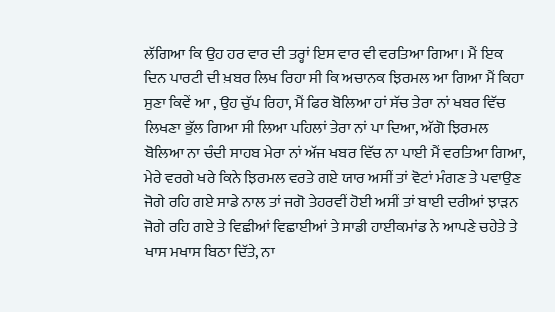ਲੱਗਿਆ ਕਿ ਉਹ ਹਰ ਵਾਰ ਦੀ ਤਰ੍ਹਾਂ ਇਸ ਵਾਰ ਵੀ ਵਰਤਿਆ ਗਿਆ। ਮੈਂ ਇਕ ਦਿਨ ਪਾਰਟੀ ਦੀ ਖ਼ਬਰ ਲਿਖ ਰਿਹਾ ਸੀ ਕਿ ਅਚਾਨਕ ਝਿਰਮਲ ਆ ਗਿਆ ਮੈਂ ਕਿਹਾ ਸੁਣਾ ਕਿਵੇਂ ਆ , ਉਹ ਚੁੱਪ ਰਿਹਾ, ਮੈਂ ਫਿਰ ਬੋਲਿਆ ਹਾਂ ਸੱਚ ਤੇਰਾ ਨਾਂ ਖਬਰ ਵਿੱਚ ਲਿਖਣਾ ਭੁੱਲ ਗਿਆ ਸੀ ਲਿਆ ਪਹਿਲਾਂ ਤੇਰਾ ਨਾਂ ਪਾ ਦਿਆ, ਅੱਗੋ ਝਿਰਮਲ ਬੋਲਿਆ ਨਾ ਚੰਦੀ ਸਾਹਬ ਮੇਰਾ ਨਾਂ ਅੱਜ ਖਬਰ ਵਿੱਚ ਨਾ ਪਾਈ ਮੈਂ ਵਰਤਿਆ ਗਿਆ, ਮੇਰੇ ਵਰਗੇ ਖਰੇ ਕਿਨੇ ਝਿਰਮਲ ਵਰਤੇ ਗਏ ਯਾਰ ਅਸੀਂ ਤਾਂ ਵੋਟਾਂ ਮੰਗਣ ਤੇ ਪਵਾਉਣ ਜੋਗੇ ਰਹਿ ਗਏ ਸਾਡੇ ਨਾਲ ਤਾਂ ਜਗੋ ਤੇਹਰਵੀਂ ਹੋਈ ਅਸੀਂ ਤਾਂ ਬਾਈ ਦਰੀਆਂ ਝਾੜਨ ਜੋਗੇ ਰਹਿ ਗਏ ਤੇ ਵਿਛੀਆਂ ਵਿਛਾਈਆਂ ਤੇ ਸਾਡੀ ਹਾਈਕਮਾਂਡ ਨੇ ਆਪਣੇ ਚਹੇਤੇ ਤੇ ਖਾਸ ਮਖਾਸ ਬਿਠਾ ਦਿੱਤੇ, ਨਾ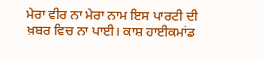ਮੇਰਾ ਵੀਰ ਨਾ ਮੇਰਾ ਨਾਮ ਇਸ ਪਾਰਟੀ ਦੀ ਖ਼ਬਰ ਵਿਚ ਨਾ ਪਾਈ। ਕਾਸ਼ ਹਾਈਕਮਾਂਡ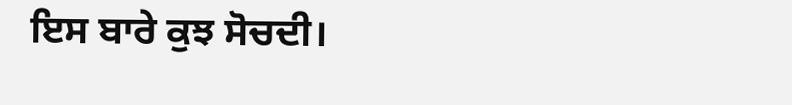ਇਸ ਬਾਰੇ ਕੁਝ ਸੋਚਦੀ।